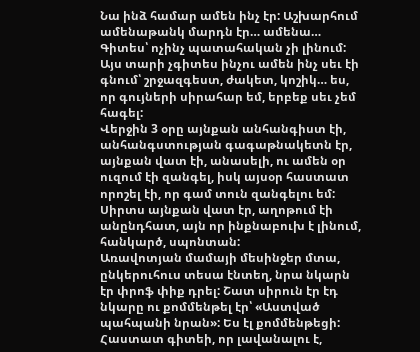Նա ինձ համար ամեն ինչ էր: Աշխարհում ամենաթանկ մարդն էր… ամենա…
Գիտես՝ ոչինչ պատահական չի լինում: Այս տարի չգիտես ինչու ամեն ինչ սեւ էի գնում՝ շրջազգեստ, ժակետ, կոշիկ… ես, որ գույների սիրահար եմ, երբեք սեւ չեմ հագել:
Վերջին 3 օրը այնքան անհանգիստ էի, անհանգստության գագաթնակետն էր, այնքան վատ էի, անասելի, ու ամեն օր ուզում էի զանգել, իսկ այսօր հաստատ որոշել էի, որ գամ տուն զանգելու եմ: Սիրտս այնքան վատ էր, աղոթում էի անընդհատ, այն որ ինքնաբուխ է լինում, հանկարծ, սպոնտան:
Առավոտյան մամայի մեսինջեր մտա, ընկերուհուս տեսա էնտեղ, նրա նկարն էր փրոֆ փիք դրել: Շատ սիրուն էր էդ նկարը ու քոմմենթել էր՝ «Աստված պահպանի նրան»: Ես էլ քոմմենթեցի: Հաստատ գիտեի, որ լավանալու է,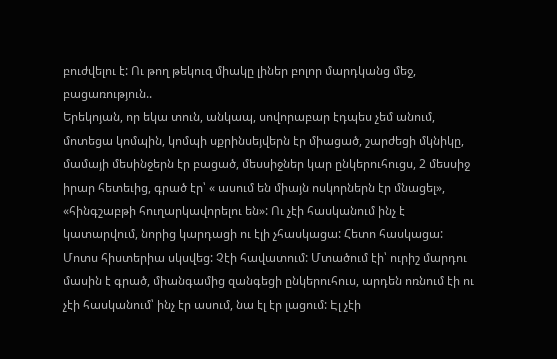բուժվելու է: Ու թող թեկուզ միակը լիներ բոլոր մարդկանց մեջ, բացառություն..
Երեկոյան, որ եկա տուն, անկապ, սովորաբար էդպես չեմ անում, մոտեցա կոմպին, կոմպի սքրինսեյվերն էր միացած, շարժեցի մկնիկը, մամայի մեսինջերն էր բացած, մեսսիջներ կար ընկերուհուցս, 2 մեսսիջ իրար հետեւից, գրած էր՝ « ասում են միայն ոսկորներն էր մնացել», «հինգշաբթի հուղարկավորելու են»: Ու չէի հասկանում ինչ է կատարվում, նորից կարդացի ու էլի չհասկացա: Հետո հասկացա: Մոտս հիստերիա սկսվեց: Չէի հավատում: Մտածում էի՝ ուրիշ մարդու մասին է գրած, միանգամից զանգեցի ընկերուհուս, արդեն ոռնում էի ու չէի հասկանում՝ ինչ էր ասում, նա էլ էր լացում: Էլ չէի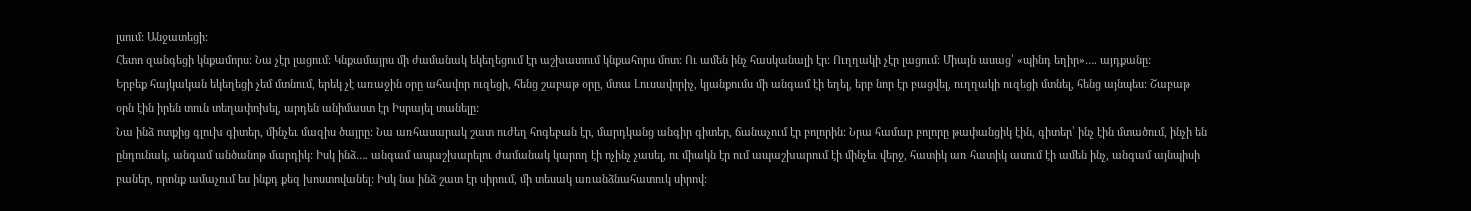լսում: Անջատեցի:
Հետո զանգեցի կնքամորս: Նա չէր լացում: Կնքամայրս մի ժամանակ եկեղեցում էր աշխատում կնքահորս մոտ: Ու ամեն ինչ հասկանալի էր: Ուղղակի չէր լացում: Միայն ասաց՝ «պինդ եղիր»…. այդքանը:
Երբեք հայկական եկեղեցի չեմ մտնում, երեկ չէ առաջին օրը ահավոր ուզեցի, հենց շաբաթ օրը, մտա Լուսավորիչ, կյանքումս մի անգամ էի եղել, երբ նոր էր բացվել, ուղղակի ուզեցի մտնել, հենց այնպես: Շաբաթ օրն էին իրեն տուն տեղափոխել, արդեն անիմաստ էր Իսրայել տանելը:
Նա ինձ ոտքից գլուխ գիտեր, մինչեւ մազիս ծայրը: Նա առհասարակ շատ ուժեղ հոգեբան էր, մարդկանց անգիր գիտեր, ճանաչում էր բոլորին: Նրա համար բոլորը թափանցիկ էին, գիտեր՝ ինչ էին մտածում, ինչի են ընդունակ, անգամ անծանոթ մարդիկ: Իսկ ինձ…. անգամ ապաշխարելու ժամանակ կարող էի ոչինչ չասել, ու միակն էր ում ապաշխարում էի մինչեւ վերջ, հատիկ առ հատիկ ասում էի ամեն ինչ, անգամ այնպիսի բաներ, որոնք ամաչում ես ինքդ քեզ խոստովանել: Իսկ նա ինձ շատ էր սիրում, մի տեսակ առանձնահատուկ սիրով: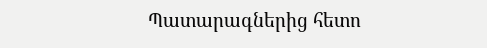Պատարագներից հետո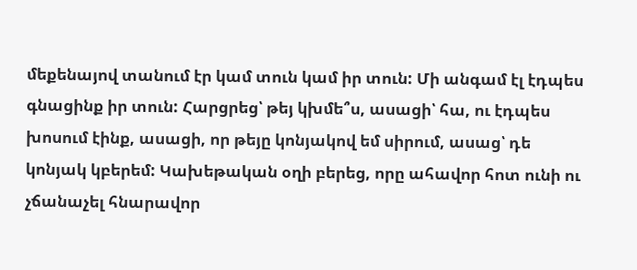մեքենայով տանում էր կամ տուն կամ իր տուն: Մի անգամ էլ էդպես գնացինք իր տուն: Հարցրեց՝ թեյ կխմե՞ս, ասացի՝ հա, ու էդպես խոսում էինք, ասացի, որ թեյը կոնյակով եմ սիրում, ասաց՝ դե կոնյակ կբերեմ: Կախեթական օղի բերեց, որը ահավոր հոտ ունի ու չճանաչել հնարավոր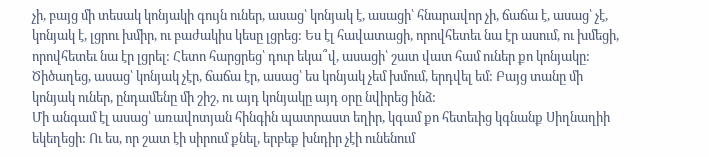չի, բայց մի տեսակ կոնյակի գույն ուներ, ասաց՝ կոնյակ է, ասացի՝ հնարավոր չի, ճաճա է, ասաց՝ չէ, կոնյակ է, լցրու խմիր, ու բաժակիս կեսը լցրեց: Ես էլ հավատացի, որովհետեւ նա էր ասում, ու խմեցի, որովհետեւ նա էր լցրել: Հետո հարցրեց՝ դուր եկա՞վ, ասացի՝ շատ վատ համ ուներ քո կոնյակը: Ծիծաղեց, ասաց՝ կոնյակ չէր, ճաճա էր, ասաց՝ ես կոնյակ չեմ խմում, երդվել եմ: Բայց տանը մի կոնյակ ուներ, ընդամենը մի շիշ, ու այդ կոնյակը այդ օրը նվիրեց ինձ:
Մի անգամ էլ ասաց՝ առավոտյան հինգին պատրաստ եղիր, կգամ քո հետեւից կգնանք Սիղնաղիի եկեղեցի: Ու ես, որ շատ էի սիրում քնել, երբեք խնդիր չէի ունենում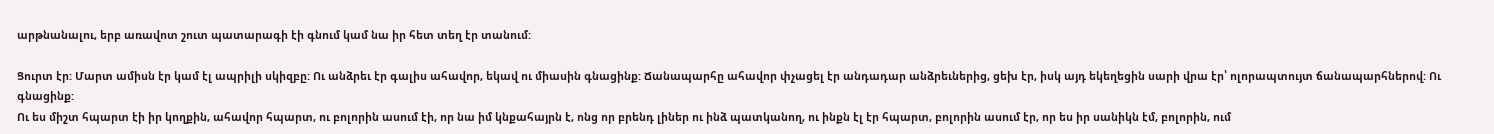արթնանալու, երբ առավոտ շուտ պատարագի էի գնում կամ նա իր հետ տեղ էր տանում:

Ցուրտ էր: Մարտ ամիսն էր կամ էլ ապրիլի սկիզբը: Ու անձրեւ էր գալիս ահավոր, եկավ ու միասին գնացինք: Ճանապարհը ահավոր փչացել էր անդադար անձրեւներից, ցեխ էր, իսկ այդ եկեղեցին սարի վրա էր՝ ոլորապտույտ ճանապարհներով: Ու գնացինք:
Ու ես միշտ հպարտ էի իր կողքին, ահավոր հպարտ, ու բոլորին ասում էի, որ նա իմ կնքահայրն է, ոնց որ բրենդ լիներ ու ինձ պատկանող, ու ինքն էլ էր հպարտ, բոլորին ասում էր, որ ես իր սանիկն էմ, բոլորին, ում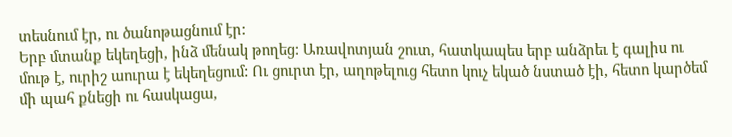տեսնում էր, ու ծանոթացնում էր:
Երբ մտանք եկեղեցի, ինձ մենակ թողեց: Առավոտյան շուտ, հատկապես երբ անձրեւ է գալիս ու մութ է, ուրիշ աուրա է եկեղեցում: Ու ցուրտ էր, աղոթելուց հետո կուչ եկած նստած էի, հետո կարծեմ մի պահ քնեցի ու հասկացա,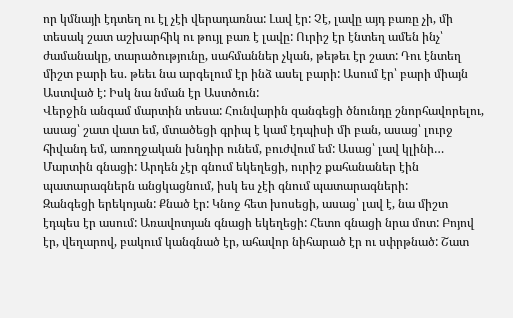որ կմնայի էդտեղ ու էլ չէի վերադառնա: Լավ էր: Չէ, լավը այդ բառը չի, մի տեսակ շատ աշխարհիկ ու թույլ բառ է լավը: Ուրիշ էր էնտեղ ամեն ինչ՝ ժամանակը, տարածությունը, սահմաններ չկան, թեթեւ էր շատ: Դու էնտեղ միշտ բարի ես. թեեւ նա արգելում էր ինձ ասել բարի: Ասում էր՝ բարի միայն Աստված է: Իսկ նա նման էր Աստծուն:
Վերջին անգամ մարտին տեսա: Հունվարին զանգեցի ծնունդը շնորհավորելու, ասաց՝ շատ վատ եմ, մտածեցի գրիպ է կամ էդպիսի մի բան, ասաց՝ լուրջ հիվանդ եմ, առողջական խնդիր ունեմ, բուժվում եմ: Ասաց՝ լավ կլինի…
Մարտին գնացի: Արդեն չէր գնում եկեղեցի, ուրիշ քահանաներ էին պատարագներն անցկացնում, իսկ ես չէի գնում պատարագների:
Զանգեցի երեկոյան: Քնած էր: Կնոջ հետ խոսեցի, ասաց՝ լավ է, նա միշտ էդպես էր ասում: Առավոտյան գնացի եկեղեցի: Հետո գնացի նրա մոտ: Բոյով էր, վեղարով, բակում կանգնած էր, ահավոր նիհարած էր ու սփրթնած: Շատ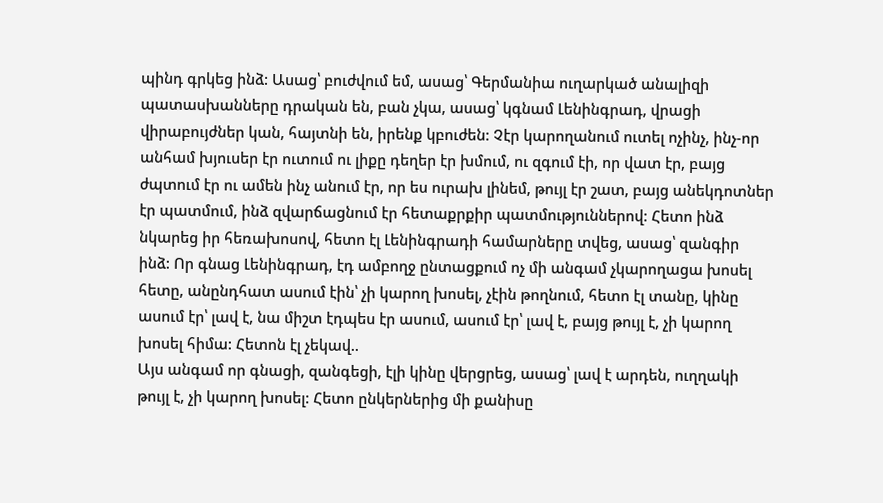պինդ գրկեց ինձ: Ասաց՝ բուժվում եմ, ասաց՝ Գերմանիա ուղարկած անալիզի պատասխանները դրական են, բան չկա, ասաց՝ կգնամ Լենինգրադ, վրացի վիրաբույժներ կան, հայտնի են, իրենք կբուժեն: Չէր կարողանում ուտել ոչինչ, ինչ-որ անհամ խյուսեր էր ուտում ու լիքը դեղեր էր խմում, ու զգում էի, որ վատ էր, բայց ժպտում էր ու ամեն ինչ անում էր, որ ես ուրախ լինեմ, թույլ էր շատ, բայց անեկդոտներ էր պատմում, ինձ զվարճացնում էր հետաքրքիր պատմություններով: Հետո ինձ նկարեց իր հեռախոսով, հետո էլ Լենինգրադի համարները տվեց, ասաց՝ զանգիր ինձ: Որ գնաց Լենինգրադ, էդ ամբողջ ընտացքում ոչ մի անգամ չկարողացա խոսել հետը, անընդհատ ասում էին՝ չի կարող խոսել, չէին թողնում, հետո էլ տանը, կինը ասում էր՝ լավ է, նա միշտ էդպես էր ասում, ասում էր՝ լավ է, բայց թույլ է, չի կարող խոսել հիմա: Հետոն էլ չեկավ..
Այս անգամ որ գնացի, զանգեցի, էլի կինը վերցրեց, ասաց՝ լավ է արդեն, ուղղակի թույլ է, չի կարող խոսել: Հետո ընկերներից մի քանիսը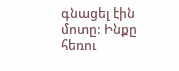գնացել էին մոտը: Ինքը հեռու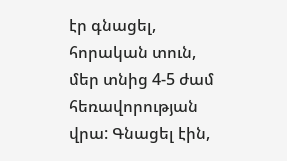էր գնացել, հորական տուն, մեր տնից 4-5 ժամ հեռավորության վրա: Գնացել էին,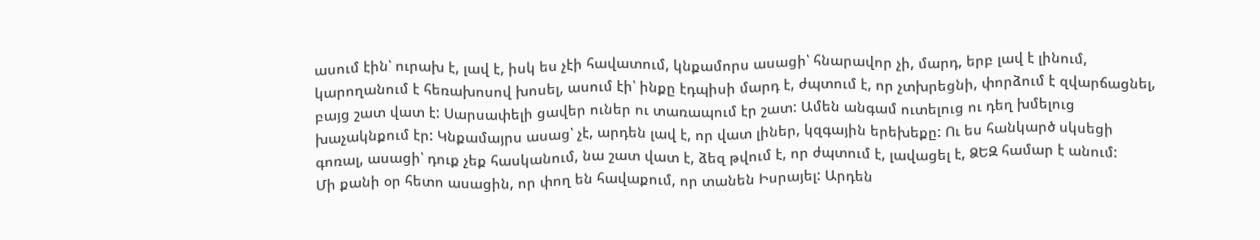ասում էին՝ ուրախ է, լավ է, իսկ ես չէի հավատում, կնքամորս ասացի՝ հնարավոր չի, մարդ, երբ լավ է լինում, կարողանում է հեռախոսով խոսել, ասում էի՝ ինքը էդպիսի մարդ է, ժպտում է, որ չտխրեցնի, փորձում է զվարճացնել, բայց շատ վատ է: Սարսափելի ցավեր ուներ ու տառապում էր շատ: Ամեն անգամ ուտելուց ու դեղ խմելուց խաչակնքում էր: Կնքամայրս ասաց՝ չէ, արդեն լավ է, որ վատ լիներ, կզգային երեխեքը: Ու ես հանկարծ սկսեցի գոռալ, ասացի՝ դուք չեք հասկանում, նա շատ վատ է, ձեզ թվում է, որ ժպտում է, լավացել է, ՁԵԶ համար է անում:
Մի քանի օր հետո ասացին, որ փող են հավաքում, որ տանեն Իսրայել: Արդեն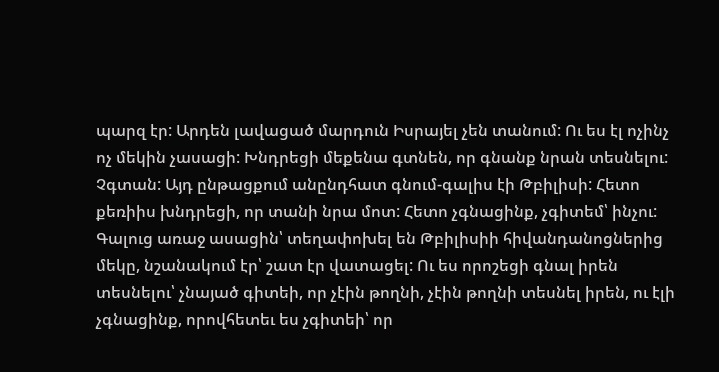պարզ էր: Արդեն լավացած մարդուն Իսրայել չեն տանում: Ու ես էլ ոչինչ ոչ մեկին չասացի: Խնդրեցի մեքենա գտնեն, որ գնանք նրան տեսնելու: Չգտան: Այդ ընթացքում անընդհատ գնում-գալիս էի Թբիլիսի: Հետո քեռիիս խնդրեցի, որ տանի նրա մոտ: Հետո չգնացինք, չգիտեմ՝ ինչու:
Գալուց առաջ ասացին՝ տեղափոխել են Թբիլիսիի հիվանդանոցներից մեկը, նշանակում էր՝ շատ էր վատացել: Ու ես որոշեցի գնալ իրեն տեսնելու՝ չնայած գիտեի, որ չէին թողնի, չէին թողնի տեսնել իրեն, ու էլի չգնացինք, որովհետեւ ես չգիտեի՝ որ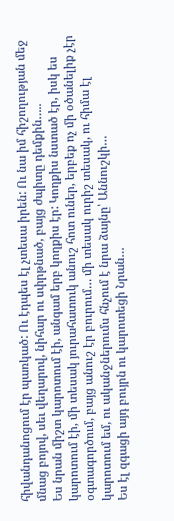հիվանդանոցում էր պառկած: Ու էդպես էլ չտեսա իրեն: Ու նա իմ հիշողության մեջ մնաց բոյով, սեւ վեղարով, նիհար ու սփրթնած, բայց ժպիտը դեմքին…..
Ես նրան միշտ կարոտում էի, անգամ երբ կողքիս էր: Կողքիս նստած էր, իսկ ես կարոտում էի, մի տեսակ յուրահատուկ անուշ հոտ ուներ, երբեք ոչ մի օծանելիք չէր օգտագործում, բայց անուշ էր բուրում… մի տեսակ ուրիշ տեսակ, ու հիմա էլ կարոտում եմ, ու ականջներումս հնչում է նրա ձայնը՝ Աննուշկի…
Ես էլ զգացի այդ բույրն ու կարոտեցի Նրան…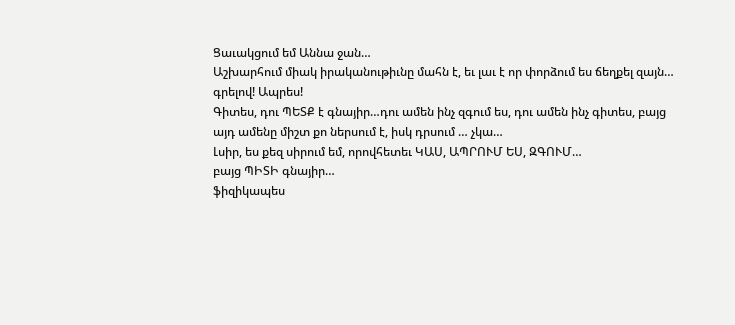Ցաւակցում եմ Աննա ջան…
Աշխարհում միակ իրականութիւնը մահն է, եւ լաւ է որ փորձում ես ճեղքել զայն… գրելով! Ապրես!
Գիտես, դու ՊԵՏՔ է գնայիր…դու ամեն ինչ զգում ես, դու ամեն ինչ գիտես, բայց այդ ամենը միշտ քո ներսում է, իսկ դրսում … չկա…
Լսիր, ես քեզ սիրում եմ, որովհետեւ ԿԱՍ, ԱՊՐՈՒՄ ԵՍ, ԶԳՈՒՄ…
բայց ՊԻՏԻ գնայիր…
ֆիզիկապես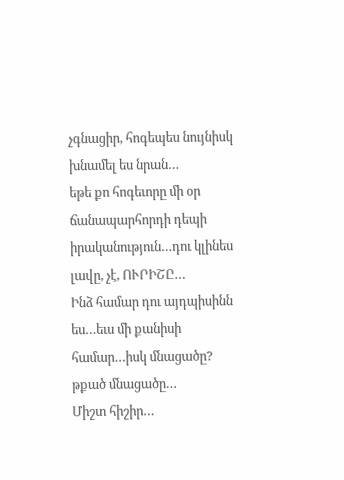չգնացիր, հոգեպես նույնիսկ խնամել ես նրան…
եթե քո հոգեւորը մի օր ճանապարհորդի դեպի իրականություն…դու կլինես լավը, չէ, ՈՒՐԻՇԸ…
Ինձ համար դու այդպիսինն ես…եւս մի քանիսի համար…իսկ մնացածը? թքած մնացածը…
Միշտ հիշիր…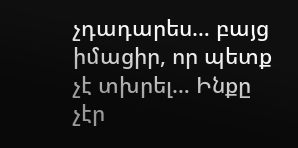չդադարես… բայց իմացիր, որ պետք չէ տխրել… Ինքը չէր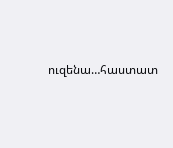ուզենա…հաստատ